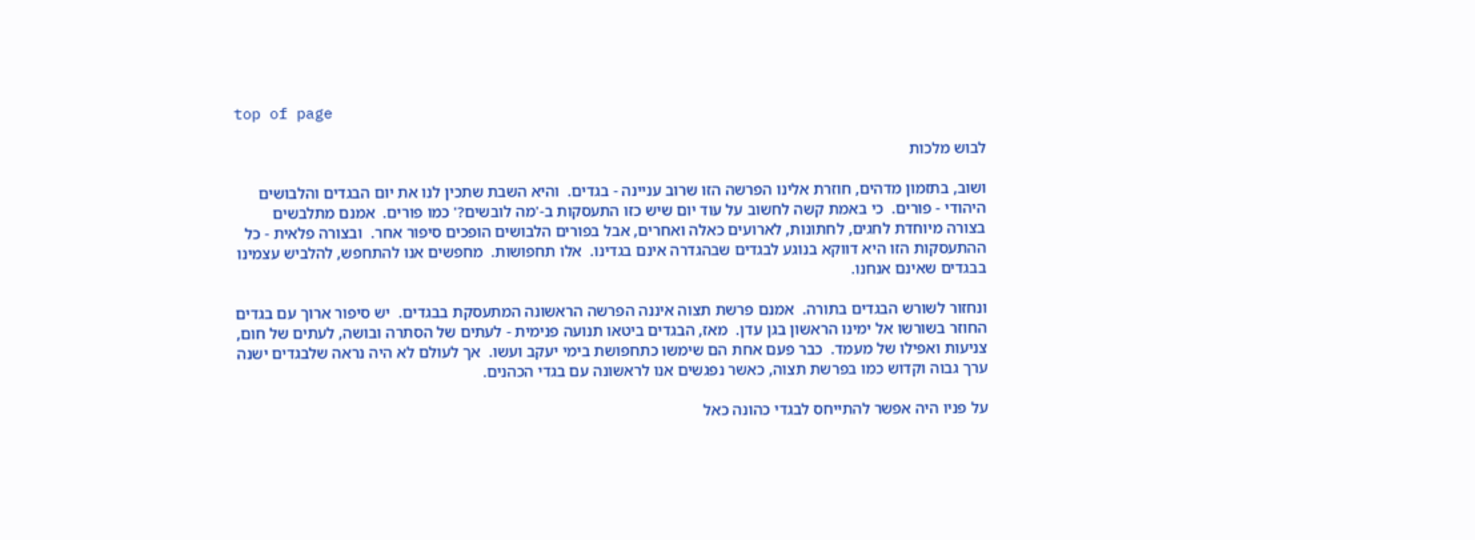top of page

לבוש מלכות

ושוב, בתזמון מדהים, חוזרת אלינו הפרשה הזו שרוב עניינה - בגדים.  והיא השבת שתכין לנו את יום הבגדים והלבושים היהודי - פורים.  כי באמת קשה לחשוב על עוד יום שיש כזו התעסקות ב-'מה לובשים?' כמו פורים.  אמנם מתלבשים בצורה מיוחדת לחגים, לחתונות, לארועים כאלה ואחרים, אבל בפורים הלבושים הופכים סיפור אחר.  ובצורה פלאית - כל ההתעסקות הזו היא דווקא בנוגע לבגדים שבהגדרה אינם בגדינו.  אלו תחפושות.  מחפשים אנו להתחפש, להלביש עצמינו בבגדים שאינם אנחנו.

ונחזור לשורש הבגדים בתורה.  אמנם פרשת תצוה איננה הפרשה הראשונה המתעסקת בבגדים.  יש סיפור ארוך עם בגדים החוזר בשורשו אל ימינו הראשון בגן עדן.  מאז, הבגדים ביטאו תנועה פנימית - לעתים של הסתרה ובושה, לעתים של חום, צניעות ואפילו של מעמד.  כבר פעם אחת הם שימשו כתחפושת בימי יעקב ועשו.  אך לעולם לא היה נראה שלבגדים ישנה ערך גבוה וקדוש כמו בפרשת תצוה, כאשר נפגשים אנו לראשונה עם בגדי הכהנים.

על פניו היה אפשר להתייחס לבגדי כהונה כאל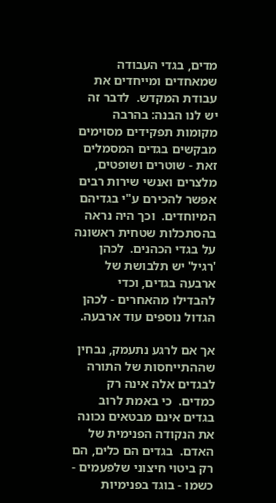מדים, בגדי העבודה שמאחדים ומייחדים את עבודת המקדש.  לדבר זה יש לנו הבנה: בהרבה מקומות תפקידים מסוימים מבקשים בגדים המסמלים זאת - שוטרים ושופטים, מלצרים ואנשי שירות רבים אפשר להכירם ע"י בגדיהם המיוחדים.  וכך היה נראה בהסתכלות שטחית ראשונה על בגדי הכהנים.  לכהן 'רגיל' יש תלבושת של ארבעה בגדים, וכדי להבדילו מהאחרים - לכהן הגדול נוספים עוד ארבעה.

אך אם לרגע נתעמק, נבחין שההתייחסות של התורה לבגדים אלה אינה רק כמדים.  כי באמת לרוב בגדים אינם מבטאים נכונה את הנקודה הפנימית של האדם.  בגדים הם כלים, הם רק ביטוי חיצוני שלפעמים - כשמו - בוגד בפנימיות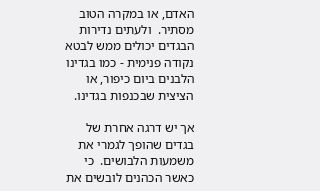האדם, או במקרה הטוב מסתיר.  ולעתים נדירות הבגדים יכולים ממש לבטא נקודה פנימית - כמו בגדינו הלבנים ביום כיפור, או הציצית שבכנפות בגדינו.

אך יש דרגה אחרת של בגדים שהופך לגמרי את משמעות הלבושים.  כי כאשר הכהנים לובשים את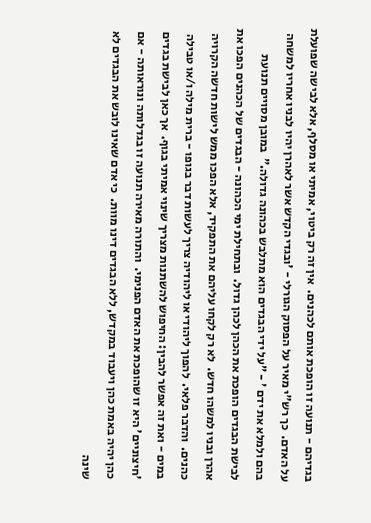בגדיהם - תנועה זו הופכת אותם לכהנים.  אין זה רק ביטוי, אמיתי או מסלף, אלא לבישה שפועלת על האדם.  כך רש"י מאיר על הפסוק הגורלי - 'ובגדי הקדש אשר לאהרן יהיו לבניו אחריו למשחה בהם ולמלא את ידם ' - "על ידי הבגדים הוא מתלבש בכהונה גדולה."  במובן מסויים תנועת לבישת הבגדים הופכת את הכהן לכהן גדול.  ובתחילת ימי הכהונה - הבגדים של הכהנים הפכו את אהרן ובניו למשהו חדש.  לא רק לקחו עליהם את התפקיד, אלא הפכו ממש לישות חדשה הקרויה כהנים.  והדבר פלאי.  להפוך ליהודי או ליהודיה צריך לעשות דבר בגופו - ברית מילה ו/או טבילה במים - ואת זה אפשר להבין: החיפוש להשתנות מצריך שינוי אמיתי בגוף.  אך כאן לבישת בגדים 'חיצוניים' היא זו שהופכת את האדם הפנימי.  והתורה מאירה תנועה זו בגדלותה ונוראותה - אם כהן יהיה באמת כהן ויעבוד במקדש, ללא הבגדים דינו מוות.  כי אדם שאינו לובש את הבגדים לא שינה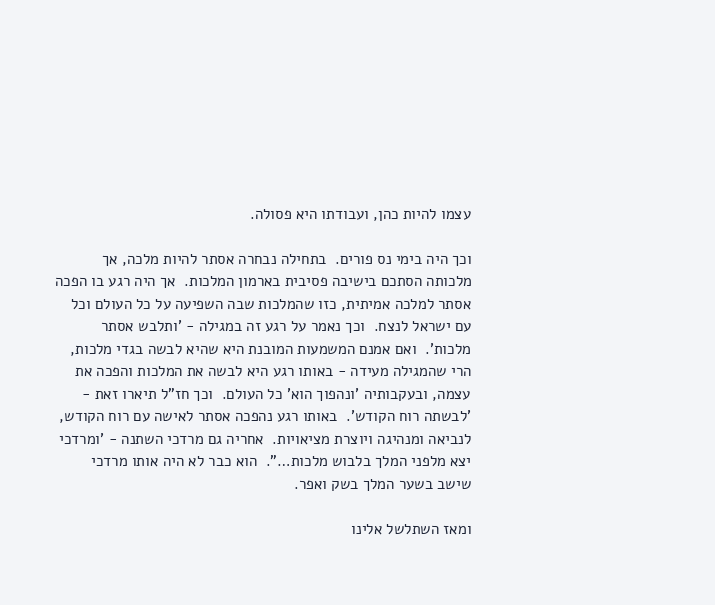עצמו להיות כהן, ועבודתו היא פסולה.

וכך היה בימי נס פורים.  בתחילה נבחרה אסתר להיות מלכה, אך מלכותה הסתכם בישיבה פסיבית בארמון המלכות.  אך היה רגע בו הפכה אסתר למלכה אמיתית, כזו שהמלכות שבה השפיעה על כל העולם וכל עם ישראל לנצח.  וכך נאמר על רגע זה במגילה - 'ותלבש אסתר מלכות'.  ואם אמנם המשמעות המובנת היא שהיא לבשה בגדי מלכות, הרי שהמגילה מעידה - באותו רגע היא לבשה את המלכות והפכה את עצמה, ובעקבותיה 'ונהפוך הוא' כל העולם.  וכך חז"ל תיארו זאת - 'לבשתה רוח הקודש'.  באותו רגע נהפכה אסתר לאישה עם רוח הקודש, לנביאה ומנהיגה ויוצרת מציאויות.  אחריה גם מרדכי השתנה - 'ומרדכי יצא מלפני המלך בלבוש מלכות…".  הוא כבר לא היה אותו מרדכי שישב בשער המלך בשק ואפר.

ומאז השתלשל אלינו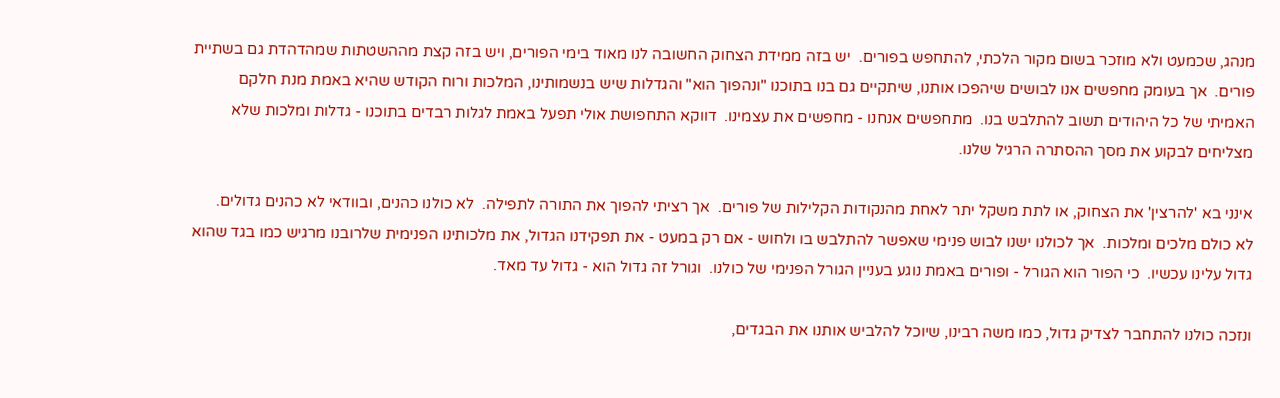מנהג, שכמעט ולא מוזכר בשום מקור הלכתי, להתחפש בפורים.  יש בזה ממידת הצחוק החשובה לנו מאוד בימי הפורים, ויש בזה קצת מההשטתות שמהדהדת גם בשתיית פורים.  אך בעומק מחפשים אנו לבושים שיהפכו אותנו, שיתקיים גם בנו בתוכנו "ונהפוך הוא" והגדלות שיש בנשמותינו, המלכות ורוח הקודש שהיא באמת מנת חלקם האמיתי של כל היהודים תשוב להתלבש בנו.  מתחפשים אנחנו - מחפשים את עצמינו.  דווקא התחפושת אולי תפעל באמת לגלות רבדים בתוכנו - גדלות ומלכות שלא מצליחים לבקוע את מסך ההסתרה הרגיל שלנו.

אינני בא 'להרצין' את הצחוק, או לתת משקל יתר לאחת מהנקודות הקלילות של פורים.  אך רציתי להפוך את התורה לתפילה.  לא כולנו כהנים, ובוודאי לא כהנים גדולים.  לא כולם מלכים ומלכות.  אך לכולנו ישנו לבוש פנימי שאפשר להתלבש בו ולחוש - אם רק במעט - את תפקידנו הגדול, את מלכותינו הפנימית שלרובנו מרגיש כמו בגד שהוא גדול עלינו עכשיו.  כי הפור הוא הגורל - ופורים באמת נוגע בעניין הגורל הפנימי של כולנו.  וגורל זה גדול הוא - גדול עד מאד.

ונזכה כולנו להתחבר לצדיק גדול, כמו משה רבינו, שיוכל להלביש אותנו את הבגדים,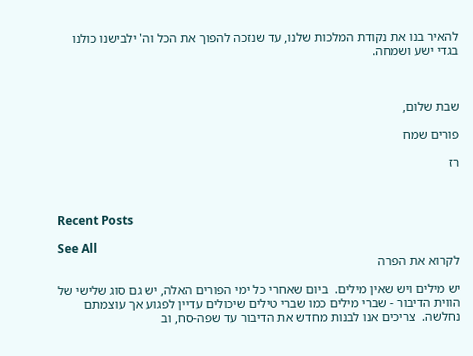להאיר בנו את נקודת המלכות שלנו, עד שנזכה להפוך את הכל וה' ילבישנו כולנו בגדי ישע ושמחה.



שבת שלום,

פורים שמח

רז



Recent Posts

See All
לקרוא את הפרה

יש מילים ויש שאין מילים.  ביום שאחרי כל ימי הפורים האלה, יש גם סוג שלישי של הווית הדיבור - שברי מילים כמו שברי טילים שיכולים עדיין לפגוע אך עוצמתם נחלשה.  צריכים אנו לבנות מחדש את הדיבור עד שפה-סח, וב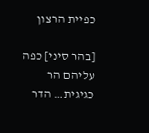כפיית הרצון

[בהר סיני] כפה עליהם הר כגיגית… הדר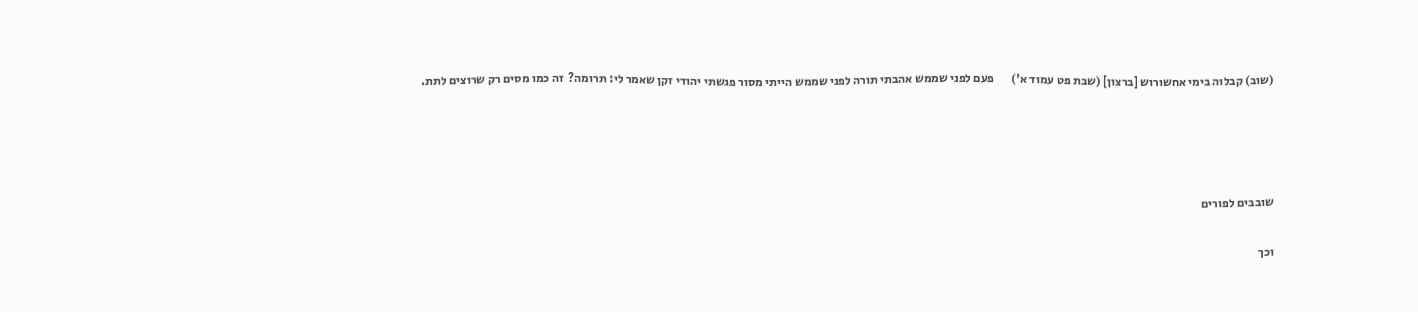(שוב) קבלוה בימי אחשורוש [ברצון] (שבת פט עמוד א')       פעם לפני שממש אהבתי תורה לפני שממש הייתי מסור פגשתי יהודי זקן שאמר לי: תרומה?  זה כמו מסים רק שרוצים לתת.




שובבים לפורים

וכך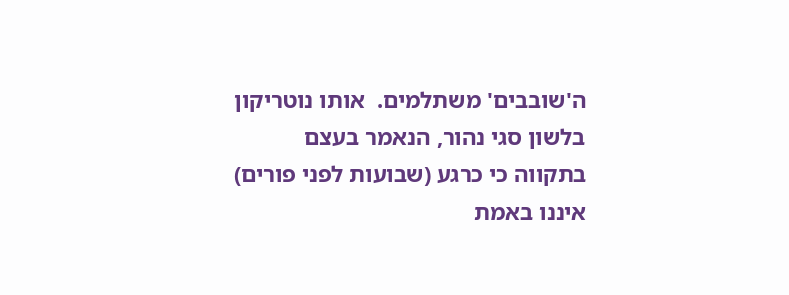ה'שובבים' משתלמים.  אותו נוטריקון בלשון סגי נהור, הנאמר בעצם בתקווה כי כרגע (שבועות לפני פורים) איננו באמת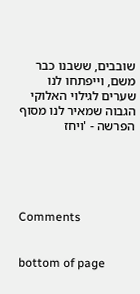שובבים, ששבנו כבר משם, וייפתחו לנו שערים לגילוי האלוקי הגבוה שמאיר לנו מסוף הפרשה - 'ויחז





Comments


bottom of page